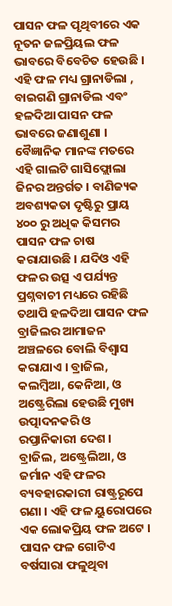ପାସନ ଫଳ ପୃଥିବୀରେ ଏକ ନୂତନ ଜଳପ୍ରିୟଲ ଫଳ ଭାବରେ ବିବେଚିତ ହେଉଛି । ଏହି ଫଳ ମଧ୍ୟ ଗ୍ରାନାଡିଲା , ବାଇଗଣି ଗ୍ରାନାଡିଲ ଏବଂ ହଳଦିଆ ପାସନ ଫଳ ଭାବରେ ଜଣାଶୁଣା । ବୈଜ୍ଞାନିକ ମାନଙ୍କ ମତରେ ଏହି ଗାଲଟି ଗାସିଫ୍ଲୋଲା ଜିନର ଅନ୍ତର୍ଗତ । ବାଣିଜ୍ୟକ ଅବଶ୍ୟକତା ଦୃଷ୍ଟିରୁ ପ୍ରାୟ ୪୦୦ ରୁ ଅଧିକ କିସମର ପାସନ ଫଳ ଚାଷ କରାଯାଉଛି । ଯଦିଓ ଏହି ଫଳର ଉତ୍ସ ଏ ପର୍ଯ୍ୟନ୍ତ ପ୍ରଶ୍ନବାଚୀ ମଧ୍ୟରେ ରହିଛି ତଥାପି ହଳଦିଆ ପାସନ ଫଳ ବ୍ରାଜିଲର ଆମାଜନ ଅଞ୍ଚଳରେ ବୋଲି ବିଶ୍ଵାସ କରାଯାଏ । ବ୍ରାଜିଲ, କଲମ୍ବିଆ, କେନିଆ, ଓ ଅଷ୍ଟ୍ରେରିଲା ହେଉଛି ମୁଖ୍ୟ ଉତ୍ପାଦନକରି ଓ ରପ୍ତାନିକାରୀ ଦେଶ । ବ୍ରାଜିଲ, ଅଷ୍ଟ୍ରେଲିଆ, ଓ ଜର୍ମାନ ଏହି ଫଳର ବ୍ୟବହାରକାରୀ ରାଷ୍ଟ୍ରରୂପେ ଗଣା । ଏହି ଫଳ ୟୁରୋପରେ ଏକ ଲୋକପ୍ରିୟ ଫଳ ଅଟେ ।
ପାସନ ଫଳ ଗୋଟିଏ ବର୍ଷସାରା ଫଳୁଥିବା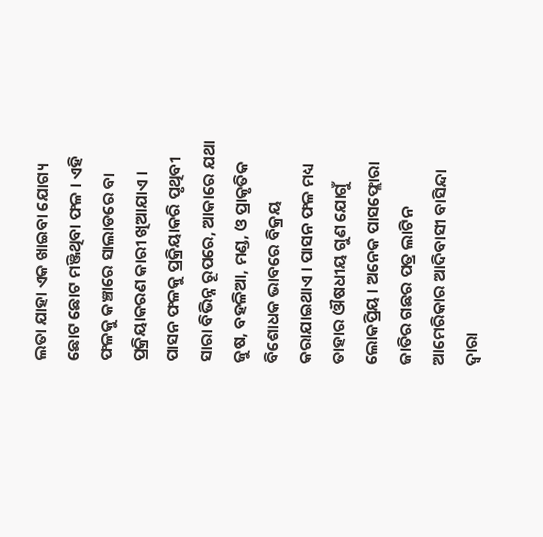ଲତା ଯାହା ଏକ ଖାଇବା ଯୋଗ୍ୟ ଛୋଟ ଛୋଟ ମଞ୍ଜିଥିବା ଫଳ । ଏହି ଫଳକୁ କଞ୍ଚାରେ ସାଲାଡରେ ବା ପ୍ରକ୍ରିୟାକରଣ କାରୀ ଖିଆଯାଏ । ପାସନ ଫଳକୁ ପ୍ରକ୍ରିୟାକରି ପୃଥିବୀ ସାରା ବିଭିନ୍ନ ରୂପରେ, ଆକାରେ ଯଥା ଜୁଷ, ବହଳିଆ, ମଣ୍ଡ, ଓ ପ୍ରାକୃତିକ ବିଶୋଧକ ଭାବରେ ବିକ୍ରୟ କରାଯାଇଥାଏ । ପାସନ ଫଳ ମଧ୍ୟ ତାହାର ଔଷଧୀୟ ଗୁଣ ଯୋଗୁଁ ଲୋକପ୍ରିୟ । ଅନେକ ପାସଫ୍ଲୋରା ଜାତିର ଗଛର ପତ୍ର ଲାଟିନ ଆମେରିକାର ଆଦିବାସୀ ବାସିନ୍ଦା ଦ୍ଵାରା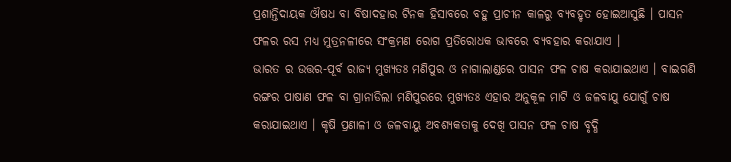ପ୍ରଶାନ୍ତିଦାୟକ ଔଷଧ ବା ବିଷାଦହାର ଟିନକ ହିସାବରେ ବହୁ ପ୍ରାଚୀନ କାଳରୁ ବ୍ୟବହୃତ ହୋଇଆସୁଛି । ପାସନ ଫଳର ରସ ମଧ୍ୟ ମୁତ୍ରନଳୀରେ ସଂକ୍ରମଣ ରୋଗ ପ୍ରତିରୋଧକ ଭାବରେ ବ୍ୟବହାର କରାଯାଏ ।
ଭାରତ ର ଉତ୍ତର-ପୂର୍ବ ରାଜ୍ୟ ମୁଖ୍ୟତଃ ମଣିପୁର ଓ ନାଗାଲାଣ୍ଡରେ ପାସନ ଫଳ ଚାଷ କରାଯାଇଥାଏ । ବାଇଗଣି ରଙ୍ଗର ପାଷାଣ ଫଳ ବା ଗ୍ରାନାଡିଲା ମଣିପୁରରେ ମୁଖ୍ୟତଃ ଏହାର ଅନୁକୂଳ ମାଟି ଓ ଜଳବାଯୁ ଯୋଗୁଁ ଚାଷ କରାଯାଇଥାଏ । କୃଷି ପ୍ରଣାଳୀ ଓ ଜଳବାୟୁ ଅବଶ୍ୟକତାକୁ ଦେଖି ପାସନ ଫଳ ଚାଷ ବୃଦ୍ଧି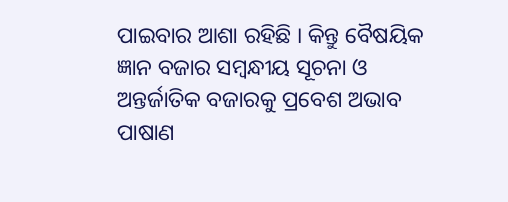ପାଇବାର ଆଶା ରହିଛି । କିନ୍ତୁ ବୈଷୟିକ ଜ୍ଞାନ ବଜାର ସମ୍ବନ୍ଧୀୟ ସୂଚନା ଓ ଅନ୍ତର୍ଜାତିକ ବଜାରକୁ ପ୍ରବେଶ ଅଭାବ ପାଷାଣ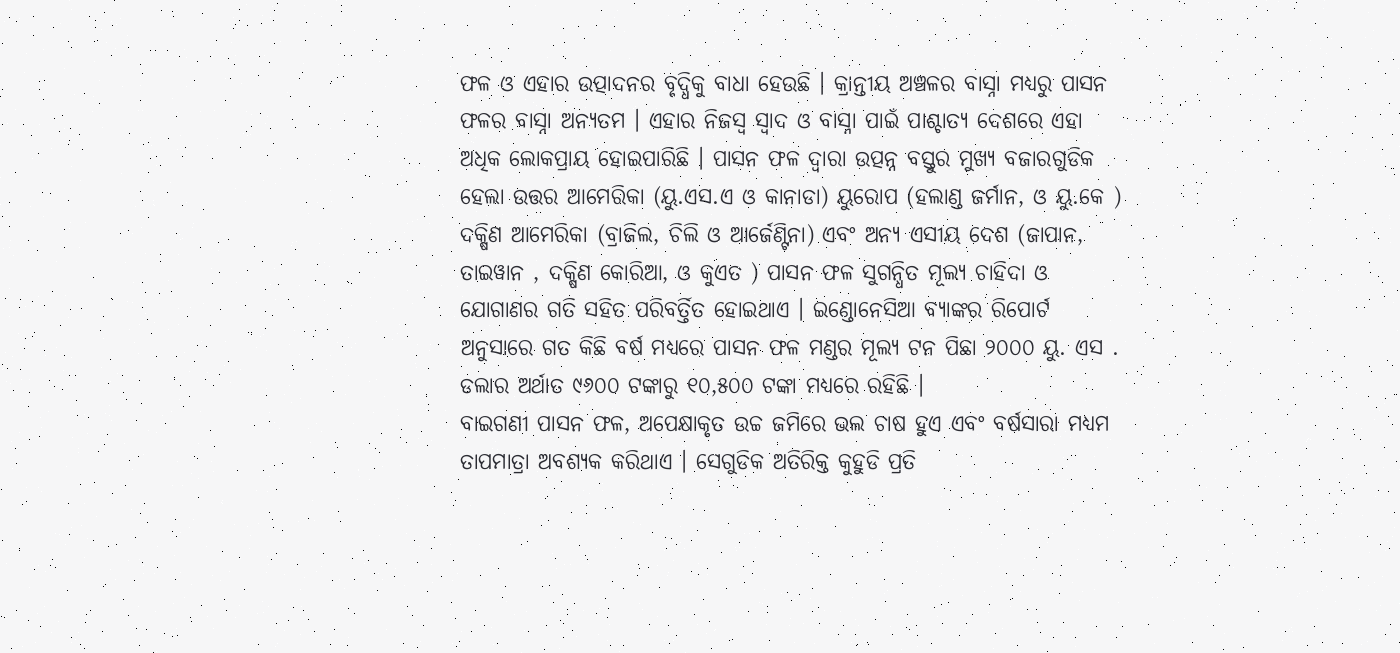ଫଳ ଓ ଏହାର ଉତ୍ପାଦନର ବୃଦ୍ଧିକୁ ବାଧା ହେଉଛି । କ୍ରାନ୍ତୀୟ ଅଞ୍ଚଳର ବାସ୍ନା ମଧ୍ୟରୁ ପାସନ ଫଳର ବାସ୍ନା ଅନ୍ୟତମ । ଏହାର ନିଜସ୍ଵ ସ୍ଵାଦ ଓ ବାସ୍ନା ପାଇଁ ପାଶ୍ଚାତ୍ୟ ଦେଶରେ ଏହା ଅଧିକ ଲୋକପ୍ରାୟ ହୋଇପାରିଛି । ପାସନ ଫଳ ଦ୍ଵାରା ଉତ୍ପନ୍ନ ବସ୍ତୁର ମୁଖ୍ୟ ବଜାରଗୁଡିକ ହେଲା ଉତ୍ତର ଆମେରିକା (ୟୁ.ଏସ.ଏ ଓ କାନାଡା) ୟୁରୋପ (ହଲାଣ୍ଡ ଜର୍ମାନ, ଓ ୟୁ.କେ ) ଦକ୍ଷିଣ ଆମେରିକା (ବ୍ରାଜିଲ, ଚିଲି ଓ ଆର୍ଜେଣ୍ଟିନା) ଏବଂ ଅନ୍ୟ ଏସୀୟ ଦେଶ (ଜାପାନ, ତାଇୱାନ , ଦକ୍ଷିଣ କୋରିଆ, ଓ କୁଏତ ) ପାସନ ଫଳ ସୁଗନ୍ଧିତ ମୂଲ୍ୟ ଚାହିଦା ଓ ଯୋଗାଣର ଗତି ସହିତ ପରିବର୍ତ୍ତିତ ହୋଇଥାଏ । ଇଣ୍ଡୋନେସିଆ ବ୍ୟାଙ୍କର ରିପୋର୍ଟ ଅନୁସାରେ ଗତ କିଛି ବର୍ଷ ମଧ୍ୟରେ ପାସନ ଫଳ ମଣ୍ଡର ମୂଲ୍ୟ ଟନ ପିଛା ୨୦୦୦ ୟୁ. ଏସ . ଡଲାର ଅର୍ଥାତ ୯୬୦୦ ଟଙ୍କାରୁ ୧୦,୫୦୦ ଟଙ୍କା ମଧ୍ୟରେ ରହିଛି ।
ବାଇଗଣୀ ପାସନ ଫଳ, ଅପେକ୍ଷାକୃତ ଉଚ୍ଚ ଜମିରେ ଭଲ ଚାଷ ହୁଏ ଏବଂ ବର୍ଷସାରା ମଧ୍ୟମ ତାପମାତ୍ରା ଅବଶ୍ୟକ କରିଥାଏ । ସେଗୁଡିକ ଅତିରିକ୍ତ କୁହୁଡି ପ୍ରତି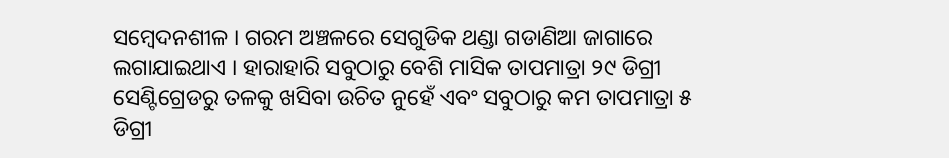ସମ୍ବେଦନଶୀଳ । ଗରମ ଅଞ୍ଚଳରେ ସେଗୁଡିକ ଥଣ୍ଡା ଗଡାଣିଆ ଜାଗାରେ ଲଗାଯାଇଥାଏ । ହାରାହାରି ସବୁଠାରୁ ବେଶି ମାସିକ ତାପମାତ୍ରା ୨୯ ଡିଗ୍ରୀ ସେଣ୍ଟିଗ୍ରେଡରୁ ତଳକୁ ଖସିବା ଉଚିତ ନୁହେଁ ଏବଂ ସବୁଠାରୁ କମ ତାପମାତ୍ରା ୫ ଡିଗ୍ରୀ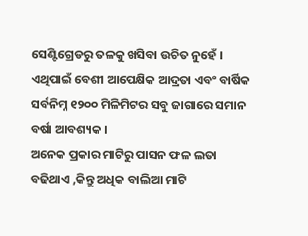ସେଣ୍ଟିଗ୍ରେଡରୁ ତଳକୁ ଖସିବା ଉଚିତ ନୁହେଁ । ଏଥିପାଇଁ ବେଶୀ ଆପେକ୍ଷିକ ଆଦ୍ରତା ଏବଂ ବାର୍ଷିକ ସର୍ବନିମ୍ନ ୧୨୦୦ ମିଳିମିଟର ସବୁ ଜାଗାରେ ସମାନ ବର୍ଷା ଆବଶ୍ୟକ ।
ଅନେକ ପ୍ରକାର ମାଟିରୁ ପାସନ ଫଳ ଲତା ବଢିଥାଏ ,କିନ୍ତୁ ଅଧିକ ବାଲିଆ ମାଟି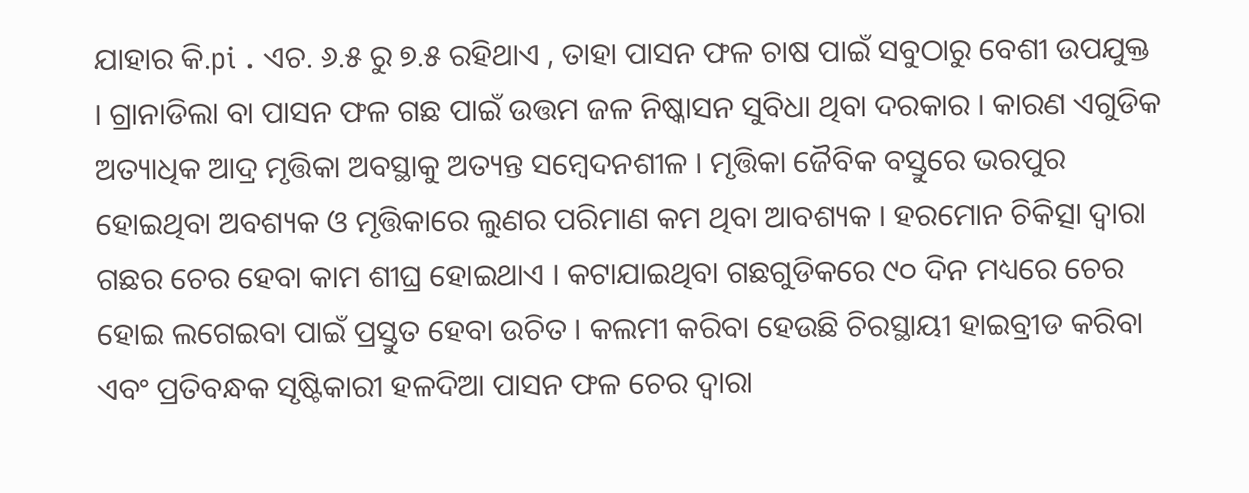ଯାହାର କି.pi . ଏଚ. ୬.୫ ରୁ ୭.୫ ରହିଥାଏ , ତାହା ପାସନ ଫଳ ଚାଷ ପାଇଁ ସବୁଠାରୁ ବେଶୀ ଉପଯୁକ୍ତ । ଗ୍ରାନାଡିଲା ବା ପାସନ ଫଳ ଗଛ ପାଇଁ ଉତ୍ତମ ଜଳ ନିଷ୍କାସନ ସୁବିଧା ଥିବା ଦରକାର । କାରଣ ଏଗୁଡିକ ଅତ୍ୟାଧିକ ଆଦ୍ର ମୃତ୍ତିକା ଅବସ୍ଥାକୁ ଅତ୍ୟନ୍ତ ସମ୍ବେଦନଶୀଳ । ମୃତ୍ତିକା ଜୈବିକ ବସ୍ତୁରେ ଭରପୁର ହୋଇଥିବା ଅବଶ୍ୟକ ଓ ମୃତ୍ତିକାରେ ଲୁଣର ପରିମାଣ କମ ଥିବା ଆବଶ୍ୟକ । ହରମୋନ ଚିକିତ୍ସା ଦ୍ଵାରା ଗଛର ଚେର ହେବା କାମ ଶୀଘ୍ର ହୋଇଥାଏ । କଟାଯାଇଥିବା ଗଛଗୁଡିକରେ ୯୦ ଦିନ ମଧ୍ୟରେ ଚେର ହୋଇ ଲଗେଇବା ପାଇଁ ପ୍ରସ୍ତୁତ ହେବା ଉଚିତ । କଲମୀ କରିବା ହେଉଛି ଚିରସ୍ଥାୟୀ ହାଇବ୍ରୀଡ କରିବା ଏବଂ ପ୍ରତିବନ୍ଧକ ସୃଷ୍ଟିକାରୀ ହଳଦିଆ ପାସନ ଫଳ ଚେର ଦ୍ଵାରା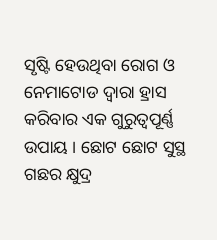ସୃଷ୍ଟି ହେଉଥିବା ରୋଗ ଓ ନେମାଟୋଡ ଦ୍ଵାରା ହ୍ରାସ କରିବାର ଏକ ଗୁରୁତ୍ଵପୂର୍ଣ୍ଣ ଉପାୟ । ଛୋଟ ଛୋଟ ସୁସ୍ଥ ଗଛର କ୍ଷୁଦ୍ର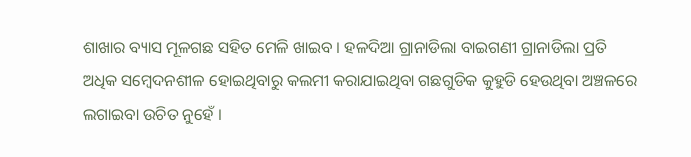ଶାଖାର ବ୍ୟାସ ମୂଳଗଛ ସହିତ ମେଳି ଖାଇବ । ହଳଦିଆ ଗ୍ରାନାଡିଲା ବାଇଗଣୀ ଗ୍ରାନାଡିଲା ପ୍ରତି ଅଧିକ ସମ୍ବେଦନଶୀଳ ହୋଇଥିବାରୁ କଲମୀ କରାଯାଇଥିବା ଗଛଗୁଡିକ କୁହୁଡି ହେଉଥିବା ଅଞ୍ଚଳରେ ଲଗାଇବା ଉଚିତ ନୁହେଁ ।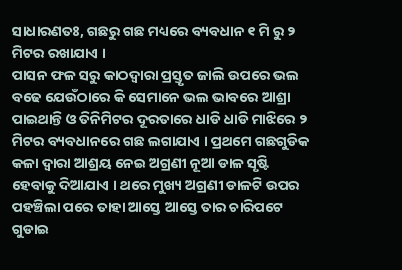ସାଧାରଣତଃ, ଗଛରୁ ଗଛ ମଧ୍ୟରେ ବ୍ୟବଧାନ ୧ ମି ରୁ ୨ ମିଟର ରଖାଯାଏ ।
ପାସନ ଫଳ ସରୁ କାଠଦ୍ଵାରା ପ୍ରସ୍ତୃତ ଜାଲି ଉପରେ ଭଲ ବଢେ ଯେଉଁଠାରେ କି ସେମାନେ ଭଲ ଭାବରେ ଆଶ୍ରା ପାଇଥାନ୍ତି ଓ ତିନିମିଟର ଦୂରତାରେ ଧାଡି ଧାଡି ମାଝିରେ ୨ ମିଟର ବ୍ୟବଧାନରେ ଗଛ ଲଗାଯାଏ । ପ୍ରଥମେ ଗଛଗୁଡିକ କଳା ଦ୍ଵାରା ଆଶ୍ରୟ ନେଇ ଅଗ୍ରଣୀ ନୂଆ ଡାଳ ସୃଷ୍ଟି ହେବାକୁ ଦିଆଯାଏ । ଥରେ ମୁଖ୍ୟ ଅଗ୍ରଣୀ ଡାଳଟି ଉପର ପହଞ୍ଚିଲା ପରେ ତାହା ଆସ୍ତେ ଆସ୍ତେ ତାର ଚାରିପଟେ ଗୁଡାଇ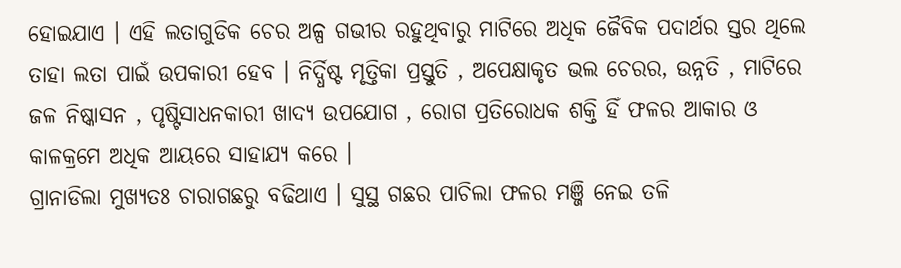ହୋଇଯାଏ । ଏହି ଲତାଗୁଡିକ ଚେର ଅଳ୍ପ ଗଭୀର ରହୁଥିବାରୁ ମାଟିରେ ଅଧିକ ଜୈବିକ ପଦାର୍ଥର ସ୍ତର ଥିଲେ ତାହା ଲତା ପାଇଁ ଉପକାରୀ ହେବ । ନିର୍ଦ୍ଧିଷ୍ଟ ମୃତ୍ତିକା ପ୍ରସ୍ତୁତି , ଅପେକ୍ଷାକୃତ ଭଲ ଚେରର, ଉନ୍ନତି , ମାଟିରେ ଜଳ ନିଷ୍କାସନ , ପୃଷ୍ଟିସାଧନକାରୀ ଖାଦ୍ୟ ଉପଯୋଗ , ରୋଗ ପ୍ରତିରୋଧକ ଶକ୍ତି ହିଁ ଫଳର ଆକାର ଓ କାଳକ୍ରମେ ଅଧିକ ଆୟରେ ସାହାଯ୍ୟ କରେ ।
ଗ୍ରାନାଡିଲା ମୁଖ୍ୟତଃ ଚାରାଗଛରୁ ବଢିଥାଏ । ସୁସ୍ଥ ଗଛର ପାଚିଲା ଫଳର ମଞ୍ଜି ନେଇ ତଳି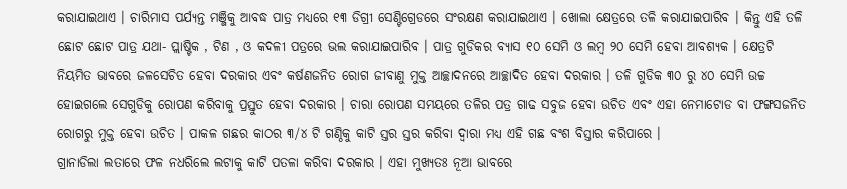କରାଯାଇଥାଏ । ଚାରିମାସ ପର୍ଯ୍ୟନ୍ତ ମଞ୍ଜିକୁ ଆବଦ୍ଧ ପାତ୍ର ମଧ୍ୟରେ ୧୩ ଡିଗ୍ରୀ ସେଣ୍ଟିଗ୍ରେଡରେ ସଂରକ୍ଷଣ କରାଯାଇଥାଏ । ଖୋଲା କ୍ଷେତ୍ରରେ ତଳି କରାଯାଇପାରିବ । କିନ୍ତୁ ଏହି ତଳି ଛୋଟ ଛୋଟ ପାତ୍ର ଯଥା- ପ୍ଲାଷ୍ଟିକ , ଟିଣ , ଓ କଦଳୀ ପତ୍ରରେ ଭଲ କରାଯାଇପାରିବ । ପାତ୍ର ଗୁଡିକର ବ୍ୟାସ ୧୦ ସେମି ଓ ଲମ୍ବ ୨୦ ସେମି ହେବା ଆବଶ୍ୟକ । କ୍ଷେତ୍ରଟି ନିୟମିତ ଭାବରେ ଜଳସେଚିତ ହେବା ଦରକାର ଏବଂ କର୍ଷଣଜନିତ ରୋଗ ଜୀବାଣୁ ମୁକ୍ତ ଆଚ୍ଛାଦନରେ ଆଚ୍ଛାଦିତ ହେବା ଦରକାର । ତଳି ଗୁଡିକ ୩୦ ରୁ ୪୦ ସେମି ଉଚ୍ଚ ହୋଇଗଲେ ସେଗୁଡିକୁ ରୋପଣ କରିବାକୁ ପ୍ରସ୍ତୁତ ହେବା ଦରକାର । ଚାରା ରୋପଣ ସମୟରେ ତଳିର ପତ୍ର ଗାଢ ସବୁଜ ହେବା ଉଚିତ ଏବଂ ଏହା ନେମାଟୋଡ ବା ଫଙ୍ଗସଜନିତ ରୋଗରୁ ମୁକ୍ତ ହେବା ଉଚିତ । ପାକଳ ଗଛର କାଠର ୩/୪ ଟି ଗଣ୍ଠିକୁ କାଟି ସ୍ତର ସ୍ତର କରିବା ଦ୍ଵାରା ମଧ୍ୟ ଏହି ଗଛ ବଂଶ ବିସ୍ତାର କରିପାରେ ।
ଗ୍ରାନାଡିଲା ଲତାରେ ଫଳ ନଧରିଲେ ଲଟାକୁ କାଟି ପତଳା କରିବା ଦରକାର । ଏହା ମୁଖ୍ୟତଃ ନୂଆ ଭାବରେ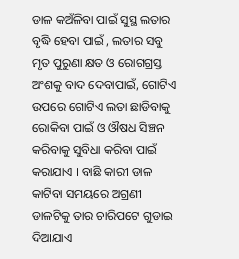ଡାଳ କଅଁଳିବା ପାଇଁ ସୁସ୍ଥ ଲତାର ବୃଦ୍ଧି ହେବା ପାଇଁ , ଲତାର ସବୁ ମୃତ ପୁରୁଣା କ୍ଷତ ଓ ରୋଗଗ୍ରସ୍ତ ଅଂଶକୁ ବାଦ ଦେବାପାଇଁ, ଗୋଟିଏ ଉପରେ ଗୋଟିଏ ଲତା ଛାଡିବାକୁ ରୋକିବା ପାଇଁ ଓ ଔଷଧ ସିଞ୍ଚନ କରିବାକୁ ସୁବିଧା କରିବା ପାଇଁ କରାଯାଏ । ବାଛି କାରୀ ଡାଳ କାଟିବା ସମୟରେ ଅଗ୍ରଣୀ ଡାଳଟିକୁ ତାର ଚାରିପଟେ ଗୁଡାଇ ଦିଆଯାଏ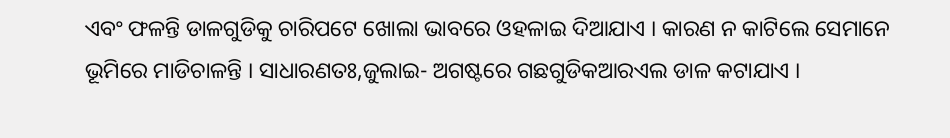ଏବଂ ଫଳନ୍ତି ଡାଳଗୁଡିକୁ ଚାରିପଟେ ଖୋଲା ଭାବରେ ଓହଳାଇ ଦିଆଯାଏ । କାରଣ ନ କାଟିଲେ ସେମାନେ ଭୂମିରେ ମାଡିଚାଳନ୍ତି । ସାଧାରଣତଃ,ଜୁଲାଇ- ଅଗଷ୍ଟରେ ଗଛଗୁଡିକଆରଏଲ ଡାଳ କଟାଯାଏ ।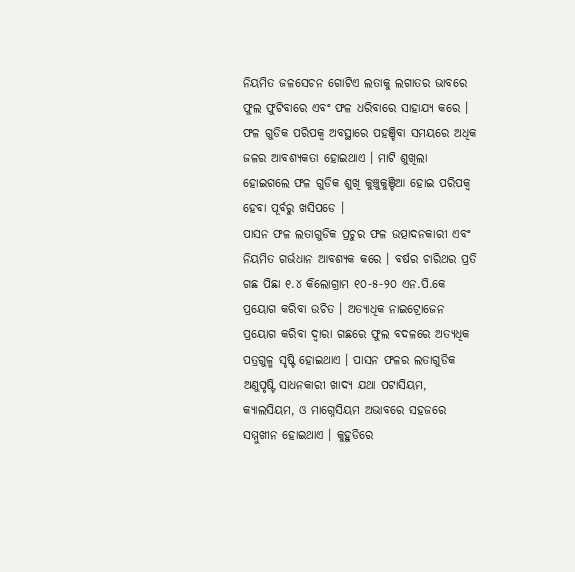ନିୟମିତ ଜଳସେଚନ ଗୋଟିଏ ଲତାକୁ ଲଗାତର ଭାବରେ ଫୁଲ ଫୁଟିବାରେ ଏବଂ ଫଳ ଧରିବାରେ ସାହାଯ୍ୟ କରେ । ଫଳ ଗୁଡିକ ପରିପକ୍ଵ ଅବସ୍ଥାରେ ପହଞ୍ଚିବା ସମୟରେ ଅଧିକ ଜଳର ଆବଶ୍ୟକତା ହୋଇଥାଏ । ମାଟି ଶୁଖିଲା ହୋଇଗଲେ ଫଳ ଗୁଡିକ ଶୁଖି କୁଞ୍ଚୁକୁଞ୍ଚିଆ ହୋଇ ପରିପକ୍ଵ ହେବା ପୂର୍ବରୁ ଖସିପଡେ ।
ପାସନ ଫଳ ଲତାଗୁଡିକ ପ୍ରଚୁର ଫଳ ଉତ୍ପାଦନକାରୀ ଏବଂ ନିୟମିତ ଗର୍ଭଧାନ ଆବଶ୍ୟକ କରେ । ବର୍ଷର ଚାରିଥର ପ୍ରତି ଗଛ ପିଛା ୧.୪ କିଲୋଗ୍ରାମ ୧୦-୫-୨୦ ଏନ.ପି.କେ ପ୍ରୟୋଗ କରିବା ଉଚିତ । ଅତ୍ୟାଧିକ ନାଇଟ୍ରୋଜେନ ପ୍ରୟୋଗ କରିବା ଦ୍ଵାରା ଗଛରେ ଫୁଲ ବଦଳରେ ଅତ୍ୟଧିକ ପତ୍ରଗୁଳ୍ମ ସୃଷ୍ଟି ହୋଇଥାଏ । ପାସନ ଫଳର ଲତାଗୁଡିକ ଅଣୁପୃଷ୍ଟି ସାଧନକାରୀ ଖାଦ୍ୟ ଯଥା ପଟାସିୟମ, କ୍ୟାଲସିୟମ, ଓ ମାଗ୍ନେସିୟମ ଅଭାବରେ ସହଜରେ ସମ୍ମୁଖୀନ ହୋଇଥାଏ । କୁହୁଡିରେ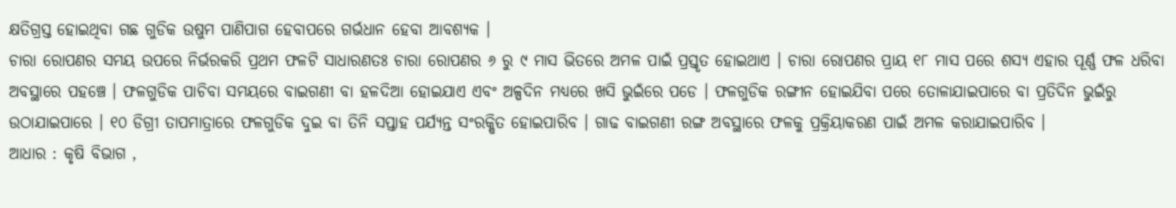କ୍ଷତିଗ୍ରସ୍ତ ହୋଇଥିବା ଗଛ ଗୁଡିକ ଉଷୁମ ପାଣିପାଗ ହେବାପରେ ଗର୍ଭଧାନ ହେବା ଆବଶ୍ୟକ ।
ଚାରା ରୋପଣର ସମୟ ଉପରେ ନିର୍ଭରକରି ପ୍ରଥମ ଫଳଟି ସାଧାରଣତଃ ଚାରା ରୋପଣର ୬ ରୁ ୯ ମାସ ଭିତରେ ଅମଳ ପାଇଁ ପ୍ରସ୍ତୃତ ହୋଇଥାଏ । ଚାରା ରୋପଣର ପ୍ରାୟ ୧୮ ମାସ ପରେ ଶସ୍ୟ ଏହାର ପୂର୍ଣ୍ଣ ଫଳ ଧରିବା ଅବସ୍ଥାରେ ପହଞ୍ଚେ । ଫଳଗୁଡିକ ପାଚିବା ସମୟରେ ବାଇଗଣୀ ବା ହଳଦିଆ ହୋଇଯାଏ ଏବଂ ଅଳ୍ପଦିନ ମଧ୍ୟରେ ଖସି ଭୁଇଁରେ ପଡେ । ଫଳଗୁଡିକ ରଙ୍ଗୀନ ହୋଇଯିବା ପରେ ତୋଳାଯାଇପାରେ ବା ପ୍ରତିଦିନ ଭୁଇଁରୁ ଉଠାଯାଇପାରେ । ୧୦ ଡିଗ୍ରୀ ତାପମାତ୍ରାରେ ଫଳଗୁଡିକ ଦୁଇ ବା ତିନି ସପ୍ତାହ ପର୍ଯ୍ୟନ୍ତ ସଂରକ୍ଷିତ ହୋଇପାରିବ । ଗାଢ ବାଇଗଣୀ ରଙ୍ଗ ଅବସ୍ଥାରେ ଫଳକୁ ପ୍ରକ୍ରିୟାକରଣ ପାଇଁ ଅମଳ କରାଯାଇପାରିବ ।
ଆଧାର : କୃଷି ବିଭାଗ ,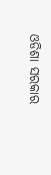ଓଡିଶା ସରକାର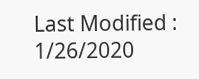Last Modified : 1/26/2020